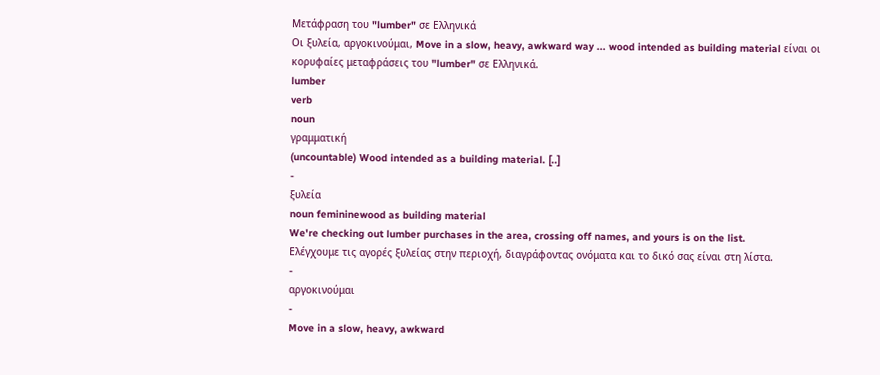Μετάφραση του "lumber" σε Ελληνικά
Οι ξυλεία, αργοκινούμαι, Move in a slow, heavy, awkward way ... wood intended as building material είναι οι κορυφαίες μεταφράσεις του "lumber" σε Ελληνικά.
lumber
verb
noun
γραμματική
(uncountable) Wood intended as a building material. [..]
-
ξυλεία
noun femininewood as building material
We're checking out lumber purchases in the area, crossing off names, and yours is on the list.
Ελέγχουμε τις αγορές ξυλείας στην περιοχή, διαγράφοντας ονόματα και το δικό σας είναι στη λίστα.
-
αργοκινούμαι
-
Move in a slow, heavy, awkward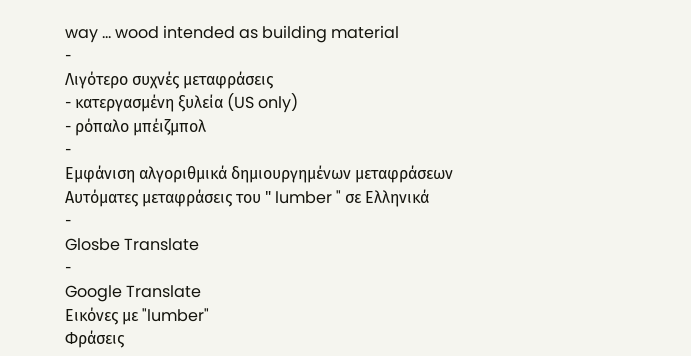way ... wood intended as building material
-
Λιγότερο συχνές μεταφράσεις
- κατεργασμένη ξυλεία (US only)
- ρόπαλο μπέιζμπολ
-
Εμφάνιση αλγοριθμικά δημιουργημένων μεταφράσεων
Αυτόματες μεταφράσεις του " lumber " σε Ελληνικά
-
Glosbe Translate
-
Google Translate
Εικόνες με "lumber"
Φράσεις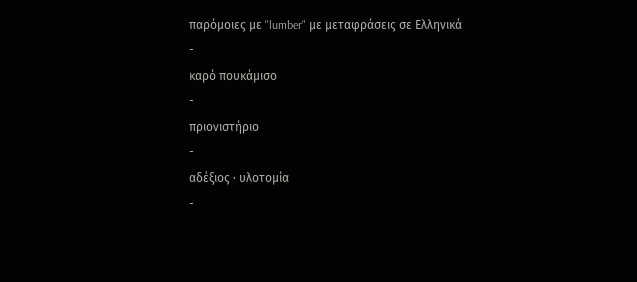παρόμοιες με "lumber" με μεταφράσεις σε Ελληνικά
-
καρό πουκάμισο
-
πριονιστήριο
-
αδέξιος · υλοτομία
-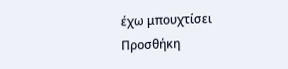έχω μπουχτίσει
Προσθήκη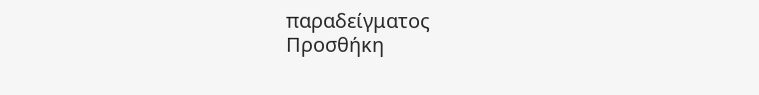παραδείγματος
Προσθήκη